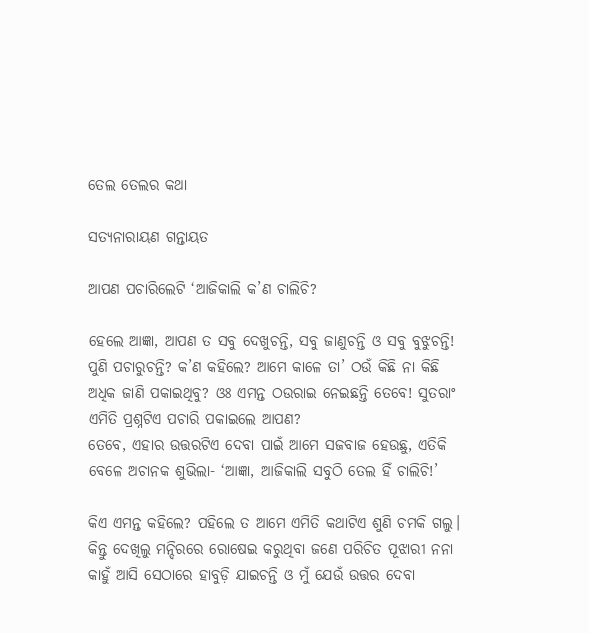ତେଲ ତେଲର କଥା

ସତ୍ୟନାରାୟଣ ଗନ୍ତାୟତ

ଆପଣ ପଚାରିଲେଟି ‘ଆଜିକାଲି କ’ଣ ଚାଲିଚି?

ହେଲେ ଆଜ୍ଞା, ଆପଣ ତ ସବୁ ଦେଖୁଚନ୍ତି, ସବୁ ଜାଣୁଚନ୍ତି ଓ ସବୁ ବୁଝୁଚନ୍ତି! ପୁଣି ପଚାରୁଚନ୍ତି? କ’ଣ କହିଲେ? ଆମେ କାଳେ ତା’ ଠଉଁ କିଛି ନା କିଛି ଅଧିକ ଜାଣି ପକାଇଥିବୁ? ଓଃ ଏମନ୍ତ ଠଉରାଇ ନେଇଛନ୍ତି ତେବେ! ସୁତରାଂ ଏମିତି ପ୍ରଶ୍ନଟିଏ ପଚାରି ପକାଇଲେ ଆପଣ?
ତେବେ, ଏହାର ଉତ୍ତରଟିଏ ଦେବା ପାଇଁ ଆମେ ସଜବାଜ ହେଉଛୁ, ଏତିକି ବେଳେ ଅଚାନକ ଶୁଭିଲା- ‘ଆଜ୍ଞା, ଆଜିକାଲି ସବୁଠି ତେଲ ହିଁ ଚାଲିଚି!’

କିଏ ଏମନ୍ତ କହିଲେ? ପହିଲେ ତ ଆମେ ଏମିତି କଥାଟିଏ ଶୁଣି ଚମକି ଗଲୁ। କିନ୍ତୁ ଦେଖିଲୁ ମନ୍ଦିରରେ ରୋଷେଇ କରୁଥିବା ଜଣେ ପରିଚିତ ପୂଝାରୀ ନନା କାହୁଁ ଆସି ସେଠାରେ ହାବୁଡ଼ି ଯାଇଚନ୍ତି ଓ ମୁଁ ଯେଉଁ ଉତ୍ତର ଦେବା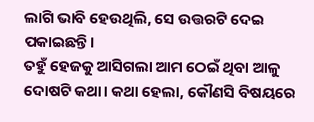ଲାଗି ଭାବି ହେଉଥିଲି, ସେ ଉତ୍ତରଟି ଦେଇ ପକାଇଛନ୍ତି।
ତହୁଁ ହେଜକୁ ଆସିଗଲା ଆମ ଠେଇଁ ଥିବା ଆଳୁ ଦୋଷଟି କଥା। କଥା ହେଲା, କୌଣସି ବିଷୟରେ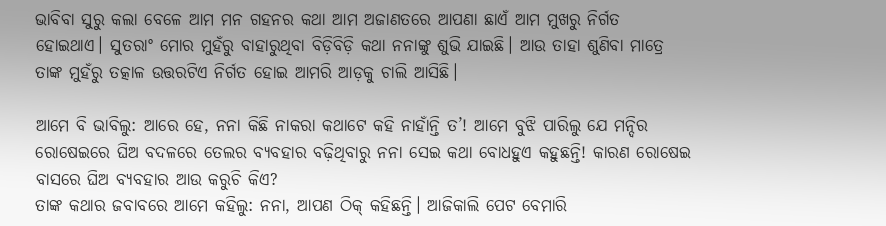ଭାବିବା ସୁରୁ କଲା ବେଳେ ଆମ ମନ ଗହନର କଥା ଆମ ଅଜାଣତରେ ଆପଣା ଛାଏଁ ଆମ ମୁଖରୁ ନିର୍ଗତ ହୋଇଥାଏ। ସୁତରାଂ ମୋର ମୁହଁରୁ ବାହାରୁଥିବା ବିଡ଼ିବିଡ଼ି କଥା ନନାଙ୍କୁ ଶୁଭି ଯାଇଛି। ଆଉ ତାହା ଶୁଣିବା ମାତ୍ରେ ତାଙ୍କ ମୁହଁରୁ ତତ୍କାଳ ଉତ୍ତରଟିଏ ନିର୍ଗତ ହୋଇ ଆମରି ଆଡ଼କୁ ଚାଲି ଆସିଛି।

ଆମେ ବି ଭାବିଲୁ: ଆରେ ହେ, ନନା କିଛି ନାକରା କଥାଟେ କହି ନାହାଁନ୍ତି ତ’! ଆମେ ବୁଝି ପାରିଲୁ ଯେ ମନ୍ଦିର ରୋଷେଇରେ ଘିଅ ବଦଳରେ ତେଲର ବ୍ୟବହାର ବଢ଼ିଥିବାରୁ ନନା ସେଇ କଥା ବୋଧହୁଏ କହୁଛନ୍ତି! କାରଣ ରୋଷେଇ ବାସରେ ଘିଅ ବ୍ୟବହାର ଆଉ କରୁଚି କିଏ?
ତାଙ୍କ କଥାର ଜବାବରେ ଆମେ କହିଲୁ: ନନା, ଆପଣ ଠିକ୍ କହିଛନ୍ତି। ଆଜିକାଲି ପେଟ ବେମାରି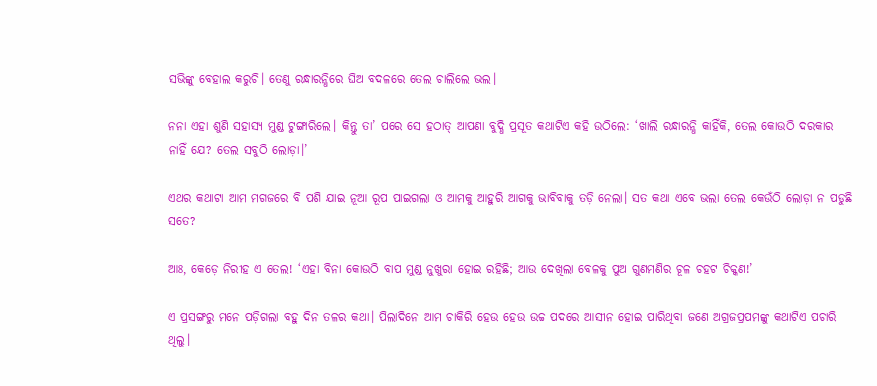ସଭିଙ୍କୁ ବେହାଲ କରୁଚି। ତେଣୁ ରନ୍ଧାରନ୍ଧିରେ ଘିଅ ବଦଳରେ ତେଲ ଚାଲିଲେ ଭଲ।

ନନା ଏହା ଶୁଣି ସହାସ୍ୟ ମୁଣ୍ଡ ଟୁଙ୍ଗାରିଲେ। କିନ୍ତୁ ତା’ ପରେ ସେ ହଠାତ୍‌ ଆପଣା ବୁଦ୍ଧି ପ୍ରସୂତ କଥାଟିଏ କହି ଉଠିଲେ: ‘ଖାଲି ରନ୍ଧାରନ୍ଧି କାହିଁକି, ତେଲ କୋଉଠି ଦରକାର ନାହିଁ ଯେ? ତେଲ ସବୁଠି ଲୋଡ଼ା।’

ଏଥର କଥାଟା ଆମ ମଗଜରେ ବି ପଶି ଯାଇ ନୂଆ ରୂପ ପାଇଗଲା ଓ ଆମକୁ ଆହୁରି ଆଗକୁ ଭାବିବାକୁ ତଡ଼ି ନେଲା। ସତ କଥା ଏବେ ଭଲା ତେଲ କେଉଁଠି ଲୋଡ଼ା ନ ପଡୁଛି ସତେ?

ଆଃ, କେଡ଼େ ନିରୀହ ଏ ତେଲ! ‘ଏହା ବିନା କୋଉଠି ବାପ ମୁଣ୍ଡ ନୁଖୁରା ହୋଇ ରହିଛି; ଆଉ ଦେଖିଲା ବେଳକୁ ପୁଅ ଗୁଣମଣିର ଚୂଳ ଚହଟ ଚିକ୍କଣ!’

ଏ ପ୍ରସଙ୍ଗରୁ ମନେ ପଡ଼ିଗଲା ବହୁ ଦିନ ତଳର କଥା। ପିଲାଦିନେ ଆମ ଚାକିରି ହେଉ ହେଉ ଉଚ୍ଚ ପଦରେ ଆସୀନ ହୋଇ ପାରିଥିବା ଜଣେ ଅଗ୍ରଜପ୍ରପମଙ୍କୁ କଥାଟିଏ ପଚାରି ଥିଲୁ।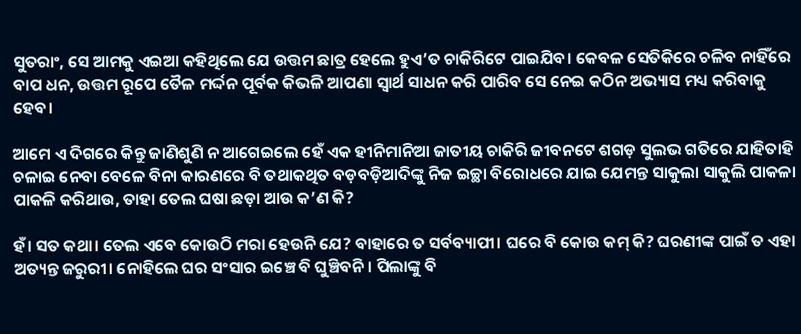ସୁତରାଂ, ସେ ଆମକୁ ଏଇଆ କହିଥିଲେ ଯେ ଉତ୍ତମ ଛାତ୍ର ହେଲେ ହୁଏ’ତ ଚାକିରିଟେ ପାଇଯିବ। କେବଳ ସେତିକିରେ ଚଳିବ ନାହିଁରେ ବାପ ଧନ, ଉତ୍ତମ ରୂପେ ତୈଳ ମର୍ଦ୍ଦନ ପୂର୍ବକ କିଭଳି ଆପଣା ସ୍ୱାର୍ଥ ସାଧନ କରି ପାରିବ ସେ ନେଇ କଠିନ ଅଭ୍ୟାସ ମଧ୍ୟ କରିବାକୁ ହେବ।

ଆମେ ଏ ଦିଗରେ କିନ୍ତୁ ଜାଣିଶୁଣି ନ ଆଗେଇଲେ ହେଁ ଏକ ହୀନିମାନିଆ ଜାତୀୟ ଚାକିରି ଜୀବନଟେ ଶଗଡ଼ ସୁଲଭ ଗତିରେ ଯାହିତାହି ଚଳାଇ ନେବା ବେଳେ ବିନା କାରଣରେ ବି ତଥାକଥିତ ବଡ଼ବଡ଼ିଆଦିଙ୍କୁ ନିଜ ଇଚ୍ଛା ବିରୋଧରେ ଯାଇ ଯେମନ୍ତ ସାକୁଲା ସାକୁଲି ପାକଳା ପାକଳି କରିଥାଉ, ତାହା ତେଲ ଘଷା ଛଡ଼ା ଆଉ କ’ଣ କି?

ହଁ। ସତ କଥା। ତେଲ ଏବେ କୋଉଠି ମରା ହେଉନି ଯେ? ବାହାରେ ତ ସର୍ବବ୍ୟାପୀ। ଘରେ ବି କୋଉ କମ୍ କି? ଘରଣୀଙ୍କ ପାଇଁ ତ ଏହା ଅତ୍ୟନ୍ତ ଜରୁରୀ। ନୋହିଲେ ଘର ସଂସାର ଇଞ୍ଚେ ବି ଘୁଞ୍ଚିବନି। ପିଲାଙ୍କୁ ବି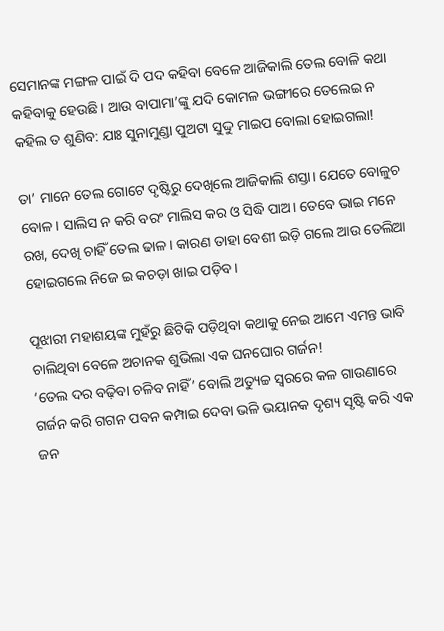ସେମାନଙ୍କ ମଙ୍ଗଳ ପାଇଁ ଦି ପଦ କହିବା ବେଳେ ଆଜିକାଲି ତେଲ ବୋଳି କଥା କହିବାକୁ ହେଉଛି। ଆଉ ବାପାମା’ଙ୍କୁ ଯଦି କୋମଳ ଭଙ୍ଗୀରେ ତେଲେଇ ନ କହିଲ ତ ଶୁଣିବ: ଯାଃ ସୁନାମୁଣ୍ଡା ପୁଅଟା ସୁଦ୍ଦୁ ମାଇପ ବୋଲା ହୋଇଗଲା!

ତା’ ମାନେ ତେଲ ଗୋଟେ ଦୃଷ୍ଟିରୁ ଦେଖିଲେ ଆଜିକାଲି ଶସ୍ତା। ଯେତେ ବୋଳୁଚ ବୋଳ। ସାଲିସ ନ କରି ବରଂ ମାଲିସ କର ଓ ସିଦ୍ଧି ପାଅ। ତେବେ ଭାଇ ମନେ ରଖ, ଦେଖି ଚାହିଁ ତେଲ ଢାଳ। କାରଣ ତାହା ବେଶୀ ଇଡ଼ି ଗଲେ ଆଉ ତେଲିଆ ହୋଇଗଲେ ନିଜେ ଇ କଚଡ଼‌ା ଖାଇ ପଡ଼ିବ।

ପୂଝାରୀ ମହାଶୟଙ୍କ ମୁହଁରୁ ଛିଟିକି ପଡ଼ିଥିବା କଥାକୁ ନେଇ ଆମେ ଏମନ୍ତ ଭାବି ଚାଲିଥିବା ବେଳେ ଅଚାନକ ଶୁଭିଲା ଏକ ଘନଘୋର ଗର୍ଜନ!
‘ତେଲ ଦର ବଢ଼ିବା ଚଳିବ ନାହିଁ’ ବୋଲି ଅତ୍ୟୁଚ୍ଚ ସ୍ୱରରେ କଳ ଗାଉଣାରେ ଗର୍ଜନ କରି ଗଗନ ପବନ କମ୍ପାଇ ଦେବା ଭଳି ଭୟାନକ ଦୃଶ୍ୟ ସୃଷ୍ଟି କରି ଏକ ଜନ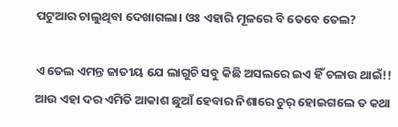ପଟୁଆର ଚାଲୁଥିବା ଦେଖାଗଲା। ଓଃ ଏହାରି ମୂଳରେ ବି ତେବେ ତେଲ?

ଏ ତେଲ ଏମନ୍ତ ଜାତୀୟ ଯେ ଲାଗୁଚି ସବୁ କିଛି ଅସଲରେ ଇଏ ହିଁ ଚଳାଉ ଥାଇଁ!! ଆଉ ଏହା ଦର ଏମିତି ଆକାଶ ଛୁଆଁ ହେବାର ନିଶାରେ ଚୁର୍ ହୋଇଗଲେ ତ କଥା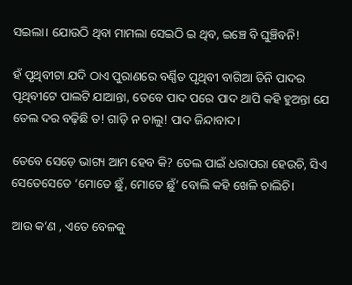ସଇଲା। ଯୋଉଠି ଥିବା ମାମଲା ସେଇଠି ଇ ଥିବ, ଇଞ୍ଚେ ବି ଘୁଞ୍ଚିବନି!

ହଁ ପୃଥିବୀଟା ଯଦି ଠାଏ ପୁରାଣରେ ବର୍ଣ୍ଣିତ ପୃଥିବୀ ବାଗିଆ ତିନି ପାଦର ପୃଥିବୀଟେ ପାଲଟି ଯାଆନ୍ତା, ତେବେ ପାଦ ପରେ ପାଦ ଥାପି କହି ହୁଅନ୍ତା ଯେ ତେଲ ଦର ବଢ଼ିଛି ତ! ଗାଡ଼ି ନ ଚାଲୁ! ପାଦ ଜିନ୍ଦାବାଦ।

ତେବେ ସେଡ଼େ ଭାଗ୍ୟ ଆମ ହେବ କି? ତେଲ ପାଇଁ ଧରାପରା ହେଉଚି, ସିଏ ସେତେସେତେ ‘ମୋତେ ଛୁଁ, ମୋତେ ଛୁଁ’ ବୋଲି କହି ଖେଳି ଚାଲିଚି।

ଆଉ କ’ଣ , ଏତେ ବେଳକୁ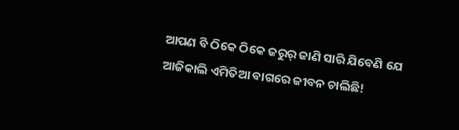ଆପଣ ବି ଠିକେ ଠିକେ ଜରୁର୍ ଜାଣି ସାରି ଯିବେଣି ଯେ ଆଜିକାଲି ଏମିତିଆ ବାଗରେ ଜୀବନ ଚାଲିଛି!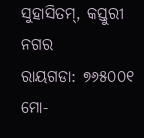ସୁହାସିତମ୍, କସ୍ତୁରୀ ନଗର
ରାୟଗଡା: ୭୬୫୦୦୧
ମୋ-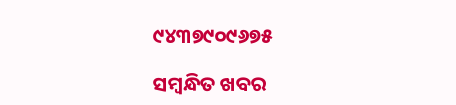୯୪୩୭୯୦୯୬୭୫

ସମ୍ବନ୍ଧିତ ଖବର